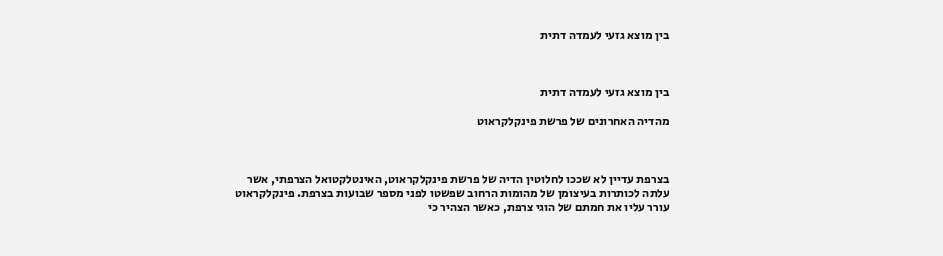בין מוצא גזעי לעמדה דתית



בין מוצא גזעי לעמדה דתית

מהדיה האחרונים של פרשת פינקלקראוט



בצרפת עדיין לא שככו לחלוטין הדיה של פרשת פינקלקראוט, האינטלקטואל הצרפתי, אשר עלתה לכותרות בעיצומן של מהומות הרחוב שפשטו לפני מספר שבועות בצרפת. פינקלקראוט עורר עליו את חמתם של הוגי צרפת, כאשר הצהיר כי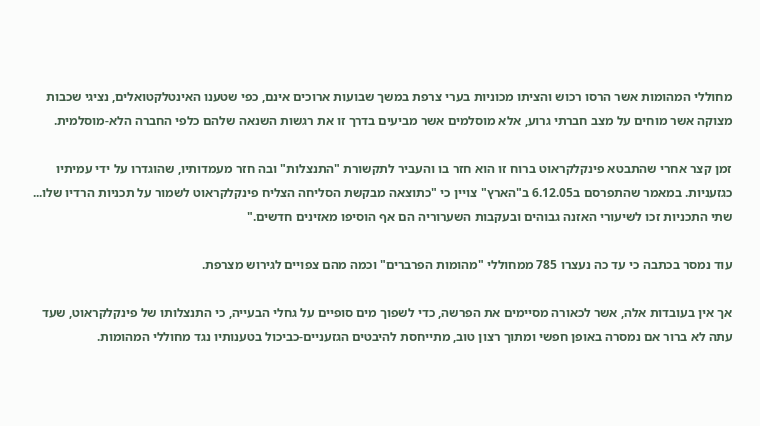מחוללי המהומות אשר הרסו רכוש והציתו מכוניות בערי צרפת במשך שבועות ארוכים אינם, כפי שטענו האינטלקטואלים, נציגי שכבות מצוקה אשר מוחים על מצב חברתי גרוע, אלא מוסלמים אשר מביעים בדרך זו את רגשות השנאה שלהם כלפי החברה הלא-מוסלמית.

זמן קצר אחרי שהתבטא פינקלקראוט ברוח זו הוא חזר בו והעביר לתקשורת "התנצלות" ובה חזר מעמדותיו, שהוגדרו על ידי עמיתיו כגזעניות. במאמר שהתפרסם ב6.12.05 ב"הארץ" צויין כי "כתוצאה מבקשת הסליחה הצליח פינקלקראוט לשמור על תכניות הרדיו שלו... שתי התכניות זכו לשיעורי האזנה גבוהים ובעקבות השערוריה הם אף הוסיפו מאזינים חדשים."

עוד נמסר בכתבה כי עד כה נעצרו 785 ממחוללי "מהומות הפרברים" וכמה מהם צפויים לגירוש מצרפת.

אך אין בעובדות אלה, אשר לכאורה מסיימים את הפרשה, כדי לשפוך מים סופיים על גחלי הבעייה, כי התנצלותו של פינקלקראוט, שעד עתה לא ברור אם נמסרה באופן חפשי ומתוך רצון טוב, מתייחסת להיבטים הגזעניים-כביכול בטענותיו נגד מחוללי המהומות.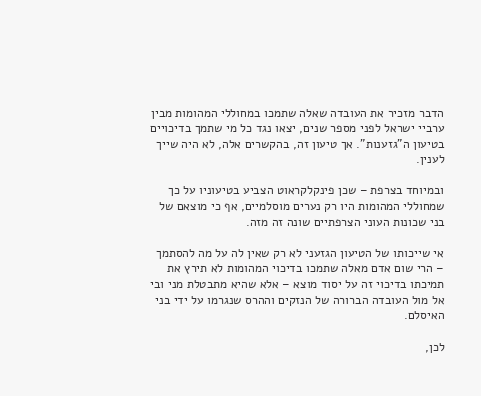הדבר מזכיר את העובדה שאלה שתמכו במחוללי המהומות מבין ערביי ישראל לפני מספר שנים, יצאו נגד כל מי שתמך בדיכויים בטיעון ה"גזענות". אך טיעון זה, בהקשרים אלה, לא היה שייך לענין.

ובמיוחד בצרפת – שכן פינקלקראוט הצביע בטיעוניו על כך שמחוללי המהומות היו רק נערים מוסלמיים, אף כי מוצאם של בני שכונות העוני הצרפתיים שונה זה מזה.

אי שייכותו של הטיעון הגזעני לא רק שאין לה על מה להסתמך – הרי שום אדם מאלה שתמכו בדיכוי המהומות לא תירץ את תמיכתו בדיכוי זה על יסוד מוצא – אלא שהיא מתבטלת מני ובי אל מול העובדה הברורה של הנזקים וההרס שנגרמו על ידי בני האיסלם.

לכן,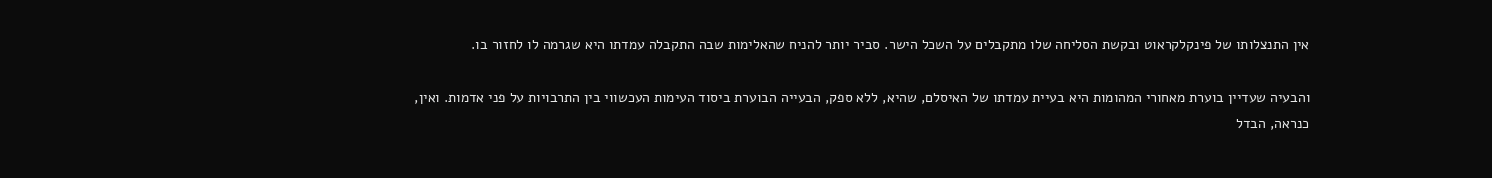אין התנצלותו של פינקלקראוט ובקשת הסליחה שלו מתקבלים על השכל הישר. סביר יותר להניח שהאלימות שבה התקבלה עמדתו היא שגרמה לו לחזור בו.

והבעיה שעדיין בוערת מאחורי המהומות היא בעיית עמדתו של האיסלם, שהיא, ללא ספק, הבעייה הבוערת ביסוד העימות העכשווי בין התרבויות על פני אדמות. ואין, כנראה, הבדל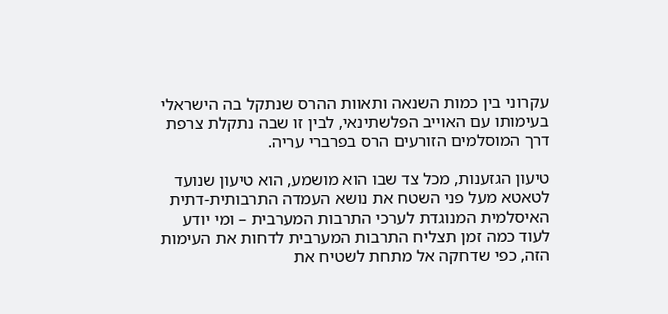עקרוני בין כמות השנאה ותאוות ההרס שנתקל בה הישראלי בעימותו עם האוייב הפלשתינאי, לבין זו שבה נתקלת צרפת דרך המוסלמים הזורעים הרס בפרברי עריה.

טיעון הגזענות, מכל צד שבו הוא מושמע, הוא טיעון שנועד לטאטא מעל פני השטח את נושא העמדה התרבותית-דתית האיסלמית המנוגדת לערכי התרבות המערבית – ומי יודע לעוד כמה זמן תצליח התרבות המערבית לדחות את העימות הזה, כפי שדחקה אל מתחת לשטיח את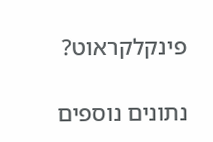פינקלקראוט?

נתונים נוספים